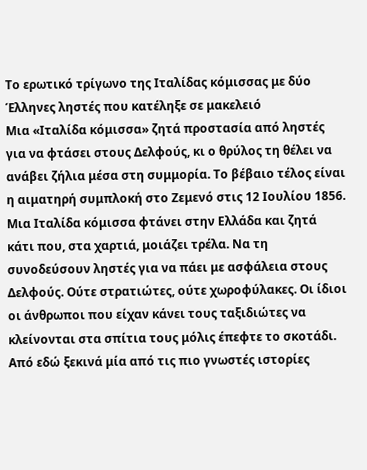Το ερωτικό τρίγωνο της Ιταλίδας κόμισσας με δύο Έλληνες ληστές που κατέληξε σε μακελειό
Μια «Ιταλίδα κόμισσα» ζητά προστασία από ληστές για να φτάσει στους Δελφούς, κι ο θρύλος τη θέλει να ανάβει ζήλια μέσα στη συμμορία. Το βέβαιο τέλος είναι η αιματηρή συμπλοκή στο Ζεμενό στις 12 Ιουλίου 1856.
Μια Ιταλίδα κόμισσα φτάνει στην Ελλάδα και ζητά κάτι που, στα χαρτιά, μοιάζει τρέλα. Να τη συνοδεύσουν ληστές για να πάει με ασφάλεια στους Δελφούς. Ούτε στρατιώτες, ούτε χωροφύλακες. Οι ίδιοι οι άνθρωποι που είχαν κάνει τους ταξιδιώτες να κλείνονται στα σπίτια τους μόλις έπεφτε το σκοτάδι.
Από εδώ ξεκινά μία από τις πιο γνωστές ιστορίες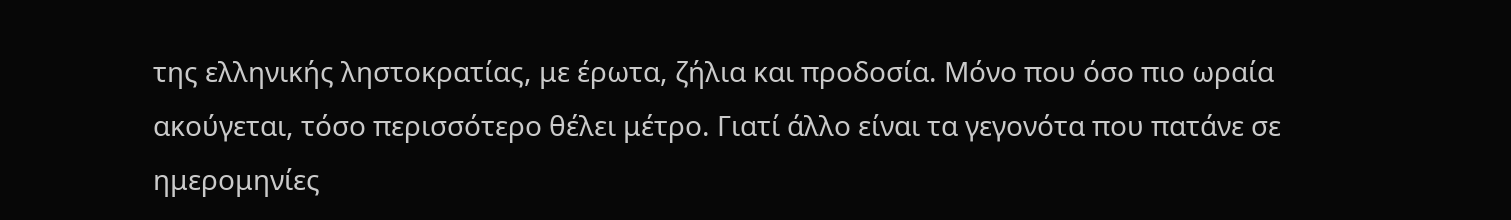της ελληνικής ληστοκρατίας, με έρωτα, ζήλια και προδοσία. Μόνο που όσο πιο ωραία ακούγεται, τόσο περισσότερο θέλει μέτρο. Γιατί άλλο είναι τα γεγονότα που πατάνε σε ημερομηνίες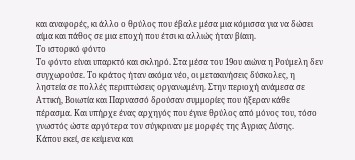και αναφορές, κι άλλο ο θρύλος που έβαλε μέσα μια κόμισσα για να δώσει αίμα και πάθος σε μια εποχή που έτσι κι αλλιώς ήταν βίαιη.
Το ιστορικό φόντο
Το φόντο είναι υπαρκτό και σκληρό. Στα μέσα του 19ου αιώνα η Ρούμελη δεν συγχωρούσε. Το κράτος ήταν ακόμα νέο, οι μετακινήσεις δύσκολες, η ληστεία σε πολλές περιπτώσεις οργανωμένη. Στην περιοχή ανάμεσα σε Αττική, Βοιωτία και Παρνασσό δρούσαν συμμορίες που ήξεραν κάθε πέρασμα. Και υπήρχε ένας αρχηγός που έγινε θρύλος από μόνος του, τόσο γνωστός ώστε αργότερα τον σύγκριναν με μορφές της Άγριας Δύσης.
Κάπου εκεί, σε κείμενα και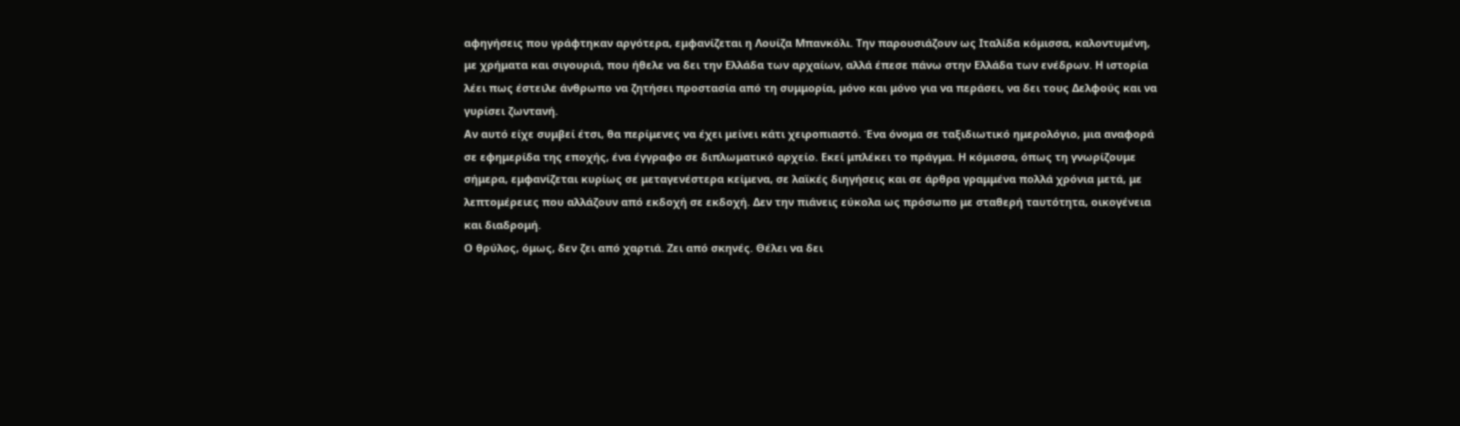αφηγήσεις που γράφτηκαν αργότερα, εμφανίζεται η Λουίζα Μπανκόλι. Την παρουσιάζουν ως Ιταλίδα κόμισσα, καλοντυμένη, με χρήματα και σιγουριά, που ήθελε να δει την Ελλάδα των αρχαίων, αλλά έπεσε πάνω στην Ελλάδα των ενέδρων. Η ιστορία λέει πως έστειλε άνθρωπο να ζητήσει προστασία από τη συμμορία, μόνο και μόνο για να περάσει, να δει τους Δελφούς και να γυρίσει ζωντανή.
Αν αυτό είχε συμβεί έτσι, θα περίμενες να έχει μείνει κάτι χειροπιαστό. Ένα όνομα σε ταξιδιωτικό ημερολόγιο, μια αναφορά σε εφημερίδα της εποχής, ένα έγγραφο σε διπλωματικό αρχείο. Εκεί μπλέκει το πράγμα. Η κόμισσα, όπως τη γνωρίζουμε σήμερα, εμφανίζεται κυρίως σε μεταγενέστερα κείμενα, σε λαϊκές διηγήσεις και σε άρθρα γραμμένα πολλά χρόνια μετά, με λεπτομέρειες που αλλάζουν από εκδοχή σε εκδοχή. Δεν την πιάνεις εύκολα ως πρόσωπο με σταθερή ταυτότητα, οικογένεια και διαδρομή.
Ο θρύλος, όμως, δεν ζει από χαρτιά. Ζει από σκηνές. Θέλει να δει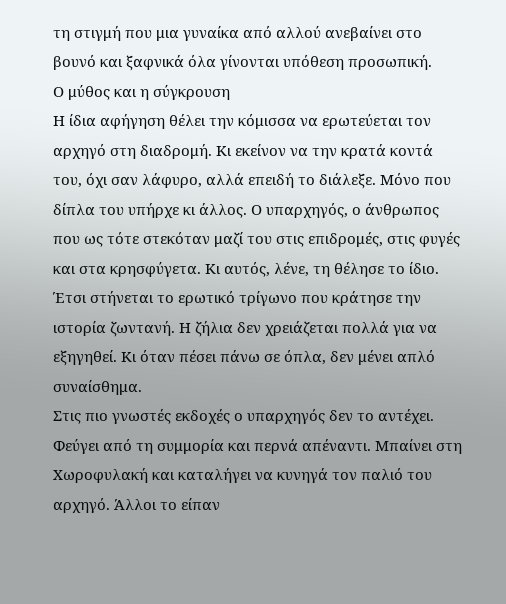τη στιγμή που μια γυναίκα από αλλού ανεβαίνει στο βουνό και ξαφνικά όλα γίνονται υπόθεση προσωπική.
Ο μύθος και η σύγκρουση
Η ίδια αφήγηση θέλει την κόμισσα να ερωτεύεται τον αρχηγό στη διαδρομή. Κι εκείνον να την κρατά κοντά του, όχι σαν λάφυρο, αλλά επειδή το διάλεξε. Μόνο που δίπλα του υπήρχε κι άλλος. Ο υπαρχηγός, ο άνθρωπος που ως τότε στεκόταν μαζί του στις επιδρομές, στις φυγές και στα κρησφύγετα. Κι αυτός, λένε, τη θέλησε το ίδιο.
Έτσι στήνεται το ερωτικό τρίγωνο που κράτησε την ιστορία ζωντανή. Η ζήλια δεν χρειάζεται πολλά για να εξηγηθεί. Κι όταν πέσει πάνω σε όπλα, δεν μένει απλό συναίσθημα.
Στις πιο γνωστές εκδοχές ο υπαρχηγός δεν το αντέχει. Φεύγει από τη συμμορία και περνά απέναντι. Μπαίνει στη Χωροφυλακή και καταλήγει να κυνηγά τον παλιό του αρχηγό. Άλλοι το είπαν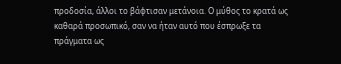προδοσία, άλλοι το βάφτισαν μετάνοια. Ο μύθος το κρατά ως καθαρά προσωπικό, σαν να ήταν αυτό που έσπρωξε τα πράγματα ως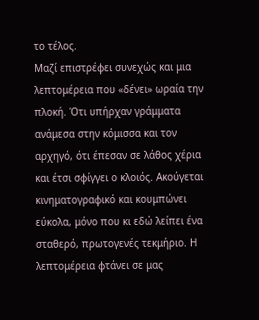το τέλος.
Μαζί επιστρέφει συνεχώς και μια λεπτομέρεια που «δένει» ωραία την πλοκή. Ότι υπήρχαν γράμματα ανάμεσα στην κόμισσα και τον αρχηγό, ότι έπεσαν σε λάθος χέρια και έτσι σφίγγει ο κλοιός. Ακούγεται κινηματογραφικό και κουμπώνει εύκολα, μόνο που κι εδώ λείπει ένα σταθερό, πρωτογενές τεκμήριο. Η λεπτομέρεια φτάνει σε μας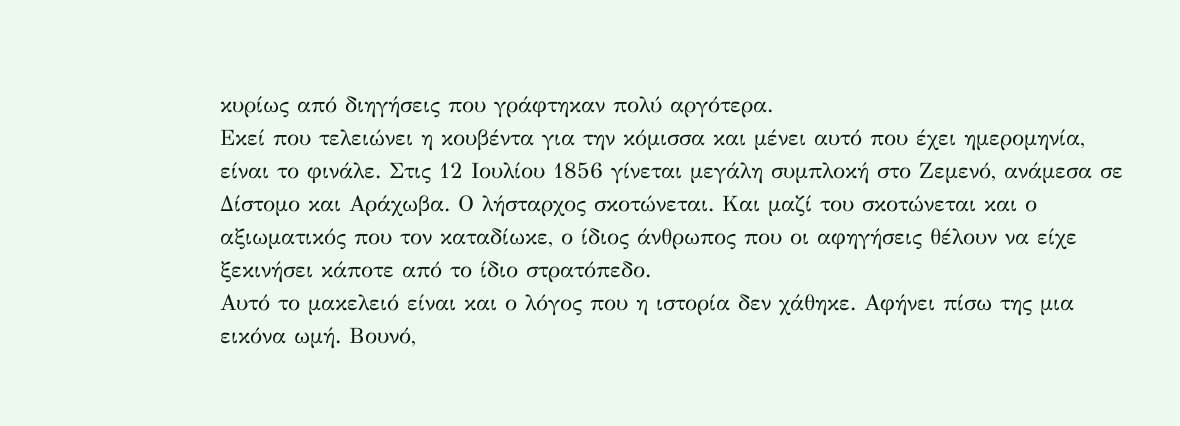κυρίως από διηγήσεις που γράφτηκαν πολύ αργότερα.
Εκεί που τελειώνει η κουβέντα για την κόμισσα και μένει αυτό που έχει ημερομηνία, είναι το φινάλε. Στις 12 Ιουλίου 1856 γίνεται μεγάλη συμπλοκή στο Ζεμενό, ανάμεσα σε Δίστομο και Αράχωβα. Ο λήσταρχος σκοτώνεται. Και μαζί του σκοτώνεται και ο αξιωματικός που τον καταδίωκε, ο ίδιος άνθρωπος που οι αφηγήσεις θέλουν να είχε ξεκινήσει κάποτε από το ίδιο στρατόπεδο.
Αυτό το μακελειό είναι και ο λόγος που η ιστορία δεν χάθηκε. Αφήνει πίσω της μια εικόνα ωμή. Βουνό,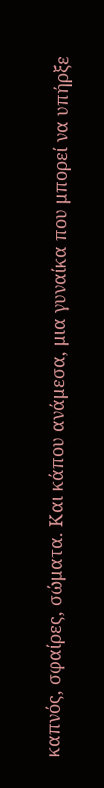καπνός, σφαίρες, σώματα. Και κάπου ανάμεσα, μια γυναίκα που μπορεί να υπήρξε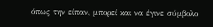όπως την είπαν, μπορεί και να έγινε σύμβολο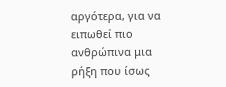αργότερα, για να ειπωθεί πιο ανθρώπινα μια ρήξη που ίσως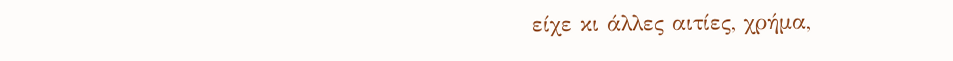είχε κι άλλες αιτίες, χρήμα,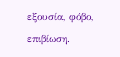εξουσία, φόβο, επιβίωση.